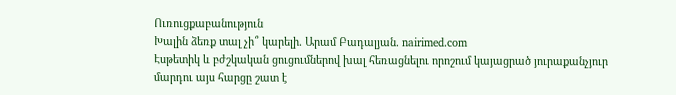Ուռուցքաբանություն
Խալին ձեռք տալ չի՞ կարելի․ Արամ Բադալյան. nairimed.com
Էսթետիկ և բժշկական ցուցումներով խալ հեռացնելու որոշում կայացրած յուրաքանչյուր մարդու այս հարցը շատ է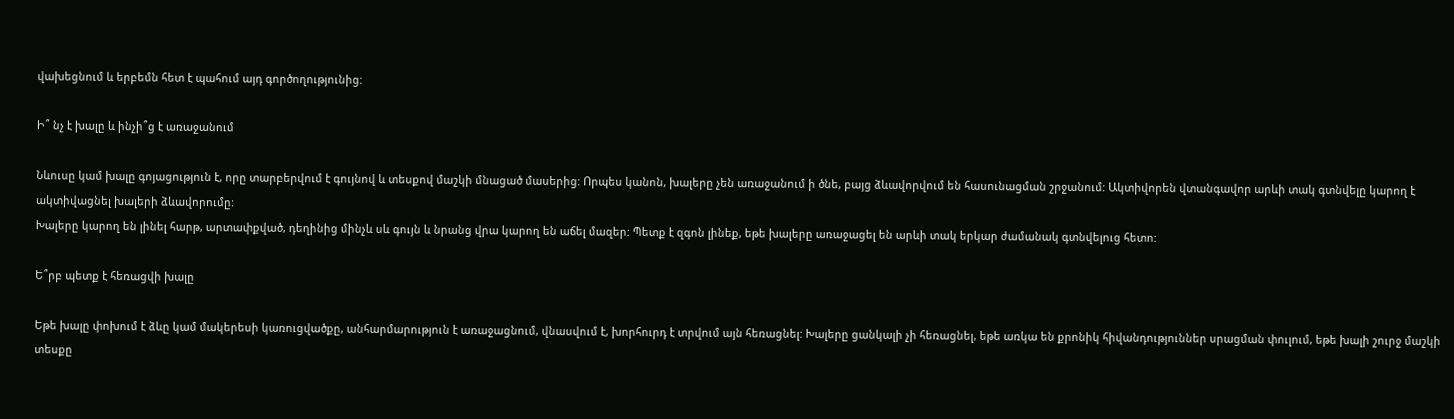վախեցնում և երբեմն հետ է պահում այդ գործողությունից:

Ի՞ նչ է խալը և ինչի՞ց է առաջանում

Նևուսը կամ խալը գոյացություն է, որը տարբերվում է գույնով և տեսքով մաշկի մնացած մասերից: Որպես կանոն, խալերը չեն առաջանում ի ծնե, բայց ձևավորվում են հասունացման շրջանում: Ակտիվորեն վտանգավոր արևի տակ գտնվելը կարող է ակտիվացնել խալերի ձևավորումը:
Խալերը կարող են լինել հարթ, արտափքված, դեղինից մինչև սև գույն և նրանց վրա կարող են աճել մազեր: Պետք է զգոն լինեք, եթե խալերը առաջացել են արևի տակ երկար ժամանակ գտնվելուց հետո:

Ե՞րբ պետք է հեռացվի խալը

Եթե խալը փոխում է ձևը կամ մակերեսի կառուցվածքը, անհարմարություն է առաջացնում, վնասվում է, խորհուրդ է տրվում այն հեռացնել: Խալերը ցանկալի չի հեռացնել, եթե առկա են քրոնիկ հիվանդություններ սրացման փուլում, եթե խալի շուրջ մաշկի տեսքը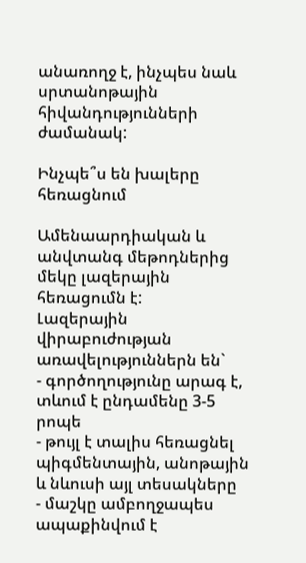անառողջ է, ինչպես նաև սրտանոթային հիվանդությունների ժամանակ:

Ինչպե՞ս են խալերը հեռացնում

Ամենաարդիական և անվտանգ մեթոդներից մեկը լազերային հեռացումն է:
Լազերային վիրաբուժության առավելություններն են`
- գործողությունը արագ է, տևում է ընդամենը 3-5 րոպե
- թույլ է տալիս հեռացնել պիգմենտային, անոթային և նևուսի այլ տեսակները
- մաշկը ամբողջապես ապաքինվում է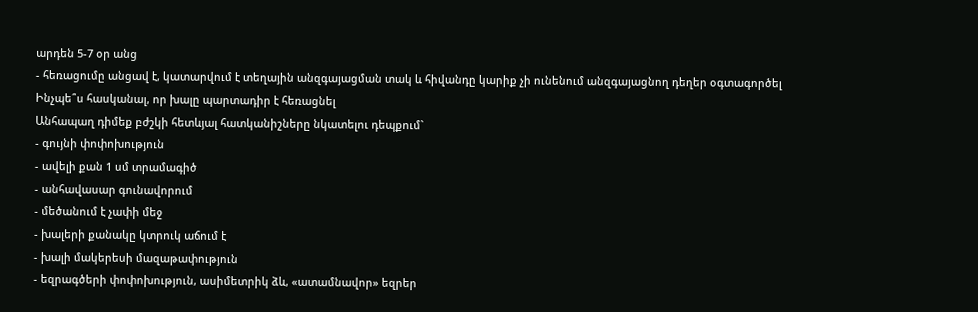արդեն 5-7 օր անց
- հեռացումը անցավ է, կատարվում է տեղային անզգայացման տակ և հիվանդը կարիք չի ունենում անզգայացնող դեղեր օգտագործել
Ինչպե՞ս հասկանալ, որ խալը պարտադիր է հեռացնել
Անհապաղ դիմեք բժշկի հետևյալ հատկանիշները նկատելու դեպքում`
- գույնի փոփոխություն
- ավելի քան 1 սմ տրամագիծ
- անհավասար գունավորում
- մեծանում է չափի մեջ
- խալերի քանակը կտրուկ աճում է
- խալի մակերեսի մազաթափություն
- եզրագծերի փոփոխություն, ասիմետրիկ ձև, «ատամնավոր» եզրեր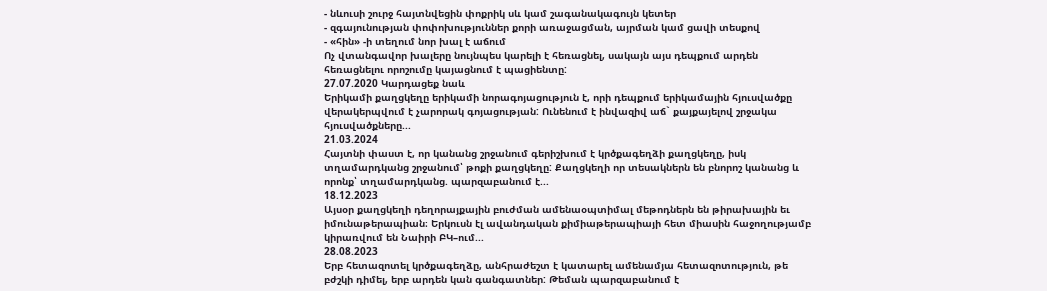- նևուսի շուրջ հայտնվեցին փոքրիկ սև կամ շագանակագույն կետեր
- զգայունության փոփոխություններ քորի առաջացման, այրման կամ ցավի տեսքով
- «հին» -ի տեղում նոր խալ է աճում
Ոչ վտանգավոր խալերը նույնպես կարելի է հեռացնել, սակայն այս դեպքում արդեն հեռացնելու որոշումը կայացնում է պացիենտը:
27.07.2020 Կարդացեք նաև
Երիկամի քաղցկեղը երիկամի նորագոյացություն է, որի դեպքում երիկամային հյուսվածքը վերակերպվում է չարորակ գոյացության: Ունենում է ինվազիվ աճ` քայքայելով շրջակա հյուսվածքները...
21.03.2024
Հայտնի փաստ է, որ կանանց շրջանում գերիշխում է կրծքագեղձի քաղցկեղը, իսկ տղամարդկանց շրջանում՝ թոքի քաղցկեղը: Քաղցկեղի որ տեսակներն են բնորոշ կանանց և որոնք՝ տղամարդկանց. պարզաբանում է...
18.12.2023
Այսօր քաղցկեղի դեղորայքային բուժման ամենաօպտիմալ մեթոդներն են թիրախային եւ իմունաթերապիան։ Երկուսն էլ ավանդական քիմիաթերապիայի հետ միասին հաջողությամբ կիրառվում են Նաիրի ԲԿ–ում...
28.08.2023
Երբ հետազոտել կրծքագեղձը, անհրաժեշտ է կատարել ամենամյա հետազոտություն, թե բժշկի դիմել, երբ արդեն կան գանգատներ: Թեման պարզաբանում է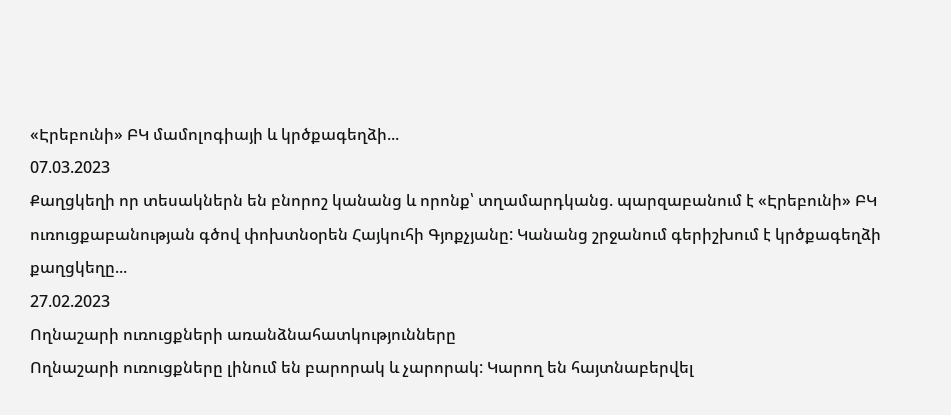«Էրեբունի» ԲԿ մամոլոգիայի և կրծքագեղձի...
07.03.2023
Քաղցկեղի որ տեսակներն են բնորոշ կանանց և որոնք՝ տղամարդկանց. պարզաբանում է «Էրեբունի» ԲԿ ուռուցքաբանության գծով փոխտնօրեն Հայկուհի Գյոքչյանը: Կանանց շրջանում գերիշխում է կրծքագեղձի քաղցկեղը...
27.02.2023
Ողնաշարի ուռուցքների առանձնահատկությունները
Ողնաշարի ուռուցքները լինում են բարորակ և չարորակ: Կարող են հայտնաբերվել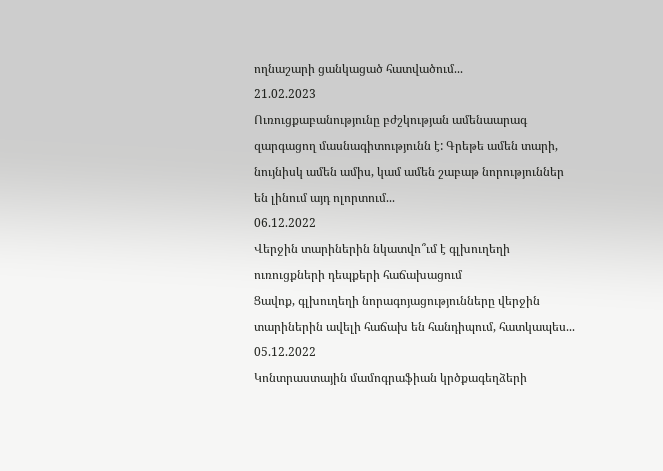ողնաշարի ցանկացած հատվածում...
21.02.2023
Ուռուցքաբանությունը բժշկության ամենաարագ զարգացող մասնագիտությունն է: Գրեթե ամեն տարի, նույնիսկ ամեն ամիս, կամ ամեն շաբաթ նորություններ են լինում այդ ոլորտում...
06.12.2022
Վերջին տարիներին նկատվո՞ւմ է գլխուղեղի ուռուցքների դեպքերի հաճախացում
Ցավոք, գլխուղեղի նորագոյացությունները վերջին տարիներին ավելի հաճախ են հանդիպում, հատկապես...
05.12.2022
Կոնտրաստային մամոգրաֆիան կրծքագեղձերի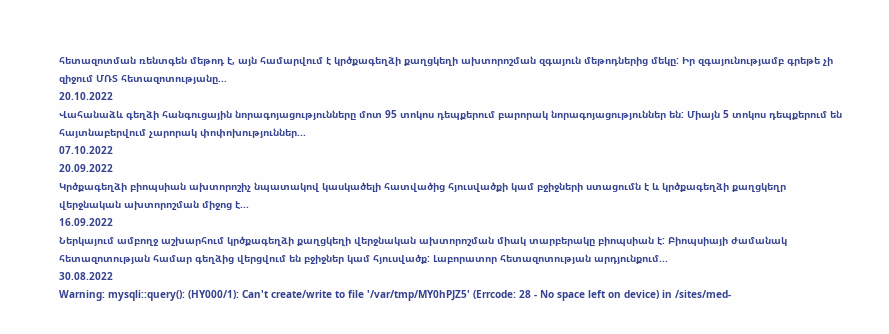հետազոտման ռենտգեն մեթոդ է, այն համարվում է կրծքագեղձի քաղցկեղի ախտորոշման զգայուն մեթոդներից մեկը: Իր զգայունությամբ գրեթե չի զիջում ՄՌՏ հետազոտությանը...
20.10.2022
Վահանաձև գեղձի հանգուցային նորագոյացությունները մոտ 95 տոկոս դեպքերում բարորակ նորագոյացություններ են: Միայն 5 տոկոս դեպքերում են հայտնաբերվում չարորակ փոփոխություններ...
07.10.2022
20.09.2022
Կրծքագեղձի բիոպսիան ախտորոշիչ նպատակով կասկածելի հատվածից հյուսվածքի կամ բջիջների ստացումն է և կրծքագեղձի քաղցկեղր վերջնական ախտորոշման միջոց է...
16.09.2022
Ներկայում ամբողջ աշխարհում կրծքագեղձի քաղցկեղի վերջնական ախտորոշման միակ տարբերակը բիոպսիան է: Բիոպսիայի ժամանակ հետազոտության համար գեղձից վերցվում են բջիջներ կամ հյուսվածք: Լաբորատոր հետազոտության արդյունքում...
30.08.2022
Warning: mysqli::query(): (HY000/1): Can't create/write to file '/var/tmp/MY0hPJZ5' (Errcode: 28 - No space left on device) in /sites/med-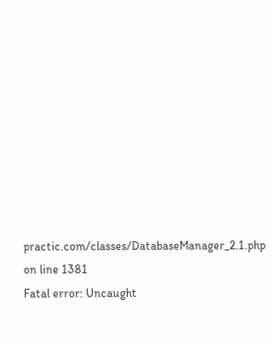practic.com/classes/DatabaseManager_2.1.php on line 1381
Fatal error: Uncaught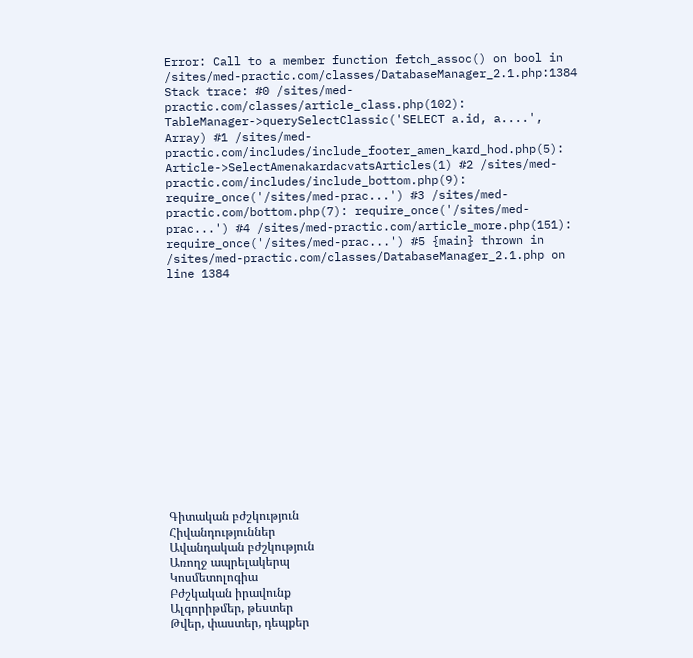Error: Call to a member function fetch_assoc() on bool in /sites/med-practic.com/classes/DatabaseManager_2.1.php:1384 Stack trace: #0 /sites/med-practic.com/classes/article_class.php(102): TableManager->querySelectClassic('SELECT a.id, a....', Array) #1 /sites/med-practic.com/includes/include_footer_amen_kard_hod.php(5): Article->SelectAmenakardacvatsArticles(1) #2 /sites/med-practic.com/includes/include_bottom.php(9): require_once('/sites/med-prac...') #3 /sites/med-practic.com/bottom.php(7): require_once('/sites/med-prac...') #4 /sites/med-practic.com/article_more.php(151): require_once('/sites/med-prac...') #5 {main} thrown in /sites/med-practic.com/classes/DatabaseManager_2.1.php on line 1384















Գիտական բժշկություն
Հիվանդություններ
Ավանդական բժշկություն
Առողջ ապրելակերպ
Կոսմետոլոգիա
Բժշկական իրավունք
Ալգորիթմեր, թեստեր
Թվեր, փաստեր, դեպքեր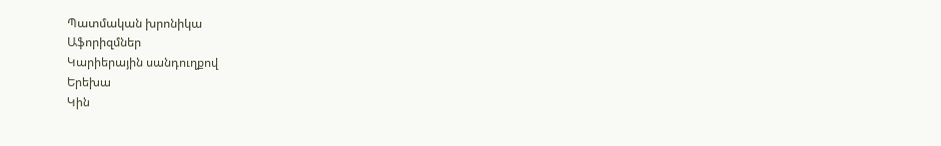Պատմական խրոնիկա
Աֆորիզմներ
Կարիերային սանդուղքով
Երեխա
Կին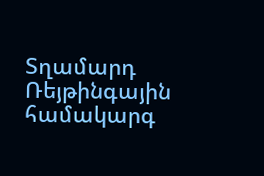Տղամարդ
Ռեյթինգային համակարգ